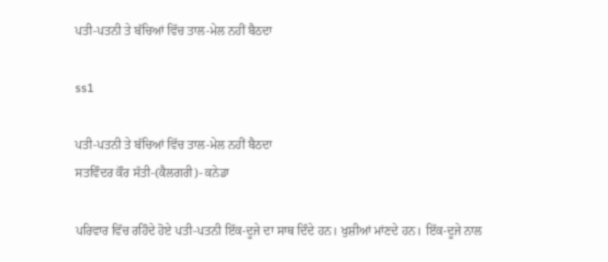ਪਤੀ-ਪਤਨੀ ਤੇ ਬੱਚਿਆਂ ਵਿੱਚ ਤਾਲ-ਮੇਲ ਨਹੀਂ ਬੈਠਦਾ

ss1

ਪਤੀ-ਪਤਨੀ ਤੇ ਬੱਚਿਆਂ ਵਿੱਚ ਤਾਲ-ਮੇਲ ਨਹੀਂ ਬੈਠਦਾ
ਸਤਵਿੰਦਰ ਕੌਰ ਸੱਤੀ-(ਕੈਲਗਰੀ)- ਕਨੇਡਾ

ਪਰਿਵਾਰ ਵਿੱਚ ਰਹਿੰਦੇ ਹੋਏ ਪਤੀ-ਪਤਨੀ ਇੱਕ-ਦੂਜੇ ਦਾ ਸਾਥ ਦਿੰਦੇ ਹਨ। ਖੁਸ਼ੀਆਂ ਮਾਂਣਦੇ ਹਨ। ਇੱਕ-ਦੂਜੇ ਨਾਲ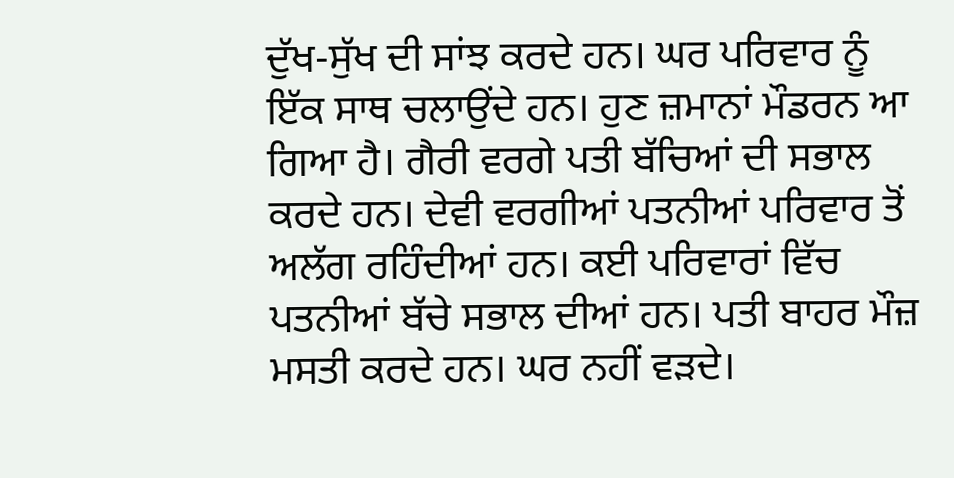ਦੁੱਖ-ਸੁੱਖ ਦੀ ਸਾਂਝ ਕਰਦੇ ਹਨ। ਘਰ ਪਰਿਵਾਰ ਨੂੰ ਇੱਕ ਸਾਥ ਚਲਾਉਂਦੇ ਹਨ। ਹੁਣ ਜ਼ਮਾਨਾਂ ਮੌਡਰਨ ਆ ਗਿਆ ਹੈ। ਗੈਰੀ ਵਰਗੇ ਪਤੀ ਬੱਚਿਆਂ ਦੀ ਸਭਾਲ ਕਰਦੇ ਹਨ। ਦੇਵੀ ਵਰਗੀਆਂ ਪਤਨੀਆਂ ਪਰਿਵਾਰ ਤੋਂ ਅਲੱਗ ਰਹਿੰਦੀਆਂ ਹਨ। ਕਈ ਪਰਿਵਾਰਾਂ ਵਿੱਚ ਪਤਨੀਆਂ ਬੱਚੇ ਸਭਾਲ ਦੀਆਂ ਹਨ। ਪਤੀ ਬਾਹਰ ਮੌਜ਼ ਮਸਤੀ ਕਰਦੇ ਹਨ। ਘਰ ਨਹੀਂ ਵੜਦੇ।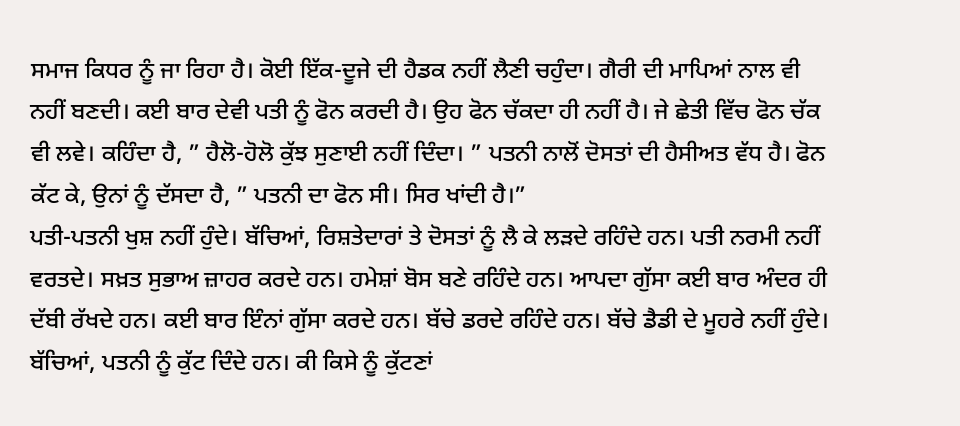ਸਮਾਜ ਕਿਧਰ ਨੂੰ ਜਾ ਰਿਹਾ ਹੈ। ਕੋਈ ਇੱਕ-ਦੂਜੇ ਦੀ ਹੈਡਕ ਨਹੀਂ ਲੈਣੀ ਚਹੁੰਦਾ। ਗੈਰੀ ਦੀ ਮਾਪਿਆਂ ਨਾਲ ਵੀ ਨਹੀਂ ਬਣਦੀ। ਕਈ ਬਾਰ ਦੇਵੀ ਪਤੀ ਨੂੰ ਫੋਨ ਕਰਦੀ ਹੈ। ਉਹ ਫੋਨ ਚੱਕਦਾ ਹੀ ਨਹੀਂ ਹੈ। ਜੇ ਛੇਤੀ ਵਿੱਚ ਫੋਨ ਚੱਕ ਵੀ ਲਵੇ। ਕਹਿੰਦਾ ਹੈ, ” ਹੈਲੋ-ਹੋਲੋ ਕੁੱਝ ਸੁਣਾਈ ਨਹੀਂ ਦਿੰਦਾ। ” ਪਤਨੀ ਨਾਲੋਂ ਦੋਸਤਾਂ ਦੀ ਹੈਸੀਅਤ ਵੱਧ ਹੈ। ਫੋਨ ਕੱਟ ਕੇ, ਉਨਾਂ ਨੂੰ ਦੱਸਦਾ ਹੈ, ” ਪਤਨੀ ਦਾ ਫੋਨ ਸੀ। ਸਿਰ ਖਾਂਦੀ ਹੈ।”
ਪਤੀ-ਪਤਨੀ ਖੁਸ਼ ਨਹੀਂ ਹੁੰਦੇ। ਬੱਚਿਆਂ, ਰਿਸ਼ਤੇਦਾਰਾਂ ਤੇ ਦੋਸਤਾਂ ਨੂੰ ਲੈ ਕੇ ਲੜਦੇ ਰਹਿੰਦੇ ਹਨ। ਪਤੀ ਨਰਮੀ ਨਹੀਂ ਵਰਤਦੇ। ਸਖ਼ਤ ਸੁਭਾਅ ਜ਼ਾਹਰ ਕਰਦੇ ਹਨ। ਹਮੇਸ਼ਾਂ ਬੋਸ ਬਣੇ ਰਹਿੰਦੇ ਹਨ। ਆਪਦਾ ਗੁੱਸਾ ਕਈ ਬਾਰ ਅੰਦਰ ਹੀ ਦੱਬੀ ਰੱਖਦੇ ਹਨ। ਕਈ ਬਾਰ ਇੰਨਾਂ ਗੁੱਸਾ ਕਰਦੇ ਹਨ। ਬੱਚੇ ਡਰਦੇ ਰਹਿੰਦੇ ਹਨ। ਬੱਚੇ ਡੈਡੀ ਦੇ ਮੂਹਰੇ ਨਹੀਂ ਹੁੰਦੇ। ਬੱਚਿਆਂ, ਪਤਨੀ ਨੂੰ ਕੁੱਟ ਦਿੰਦੇ ਹਨ। ਕੀ ਕਿਸੇ ਨੂੰ ਕੁੱਟਣਾਂ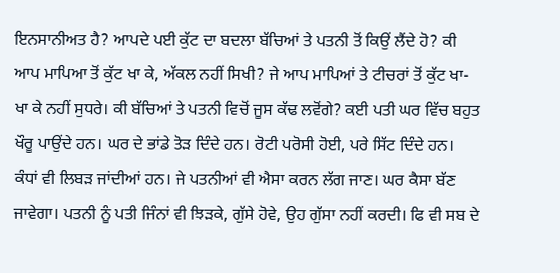ਇਨਸਾਨੀਅਤ ਹੈ? ਆਪਦੇ ਪਈ ਕੁੱਟ ਦਾ ਬਦਲਾ ਬੱਚਿਆਂ ਤੇ ਪਤਨੀ ਤੋਂ ਕਿਉਂ ਲੈਂਦੇ ਹੋ? ਕੀ ਆਪ ਮਾਪਿਆ ਤੋਂ ਕੁੱਟ ਖਾ ਕੇ, ਅੱਕਲ ਨਹੀਂ ਸਿਖੀ? ਜੇ ਆਪ ਮਾਪਿਆਂ ਤੇ ਟੀਚਰਾਂ ਤੋਂ ਕੁੱਟ ਖਾ-ਖਾ ਕੇ ਨਹੀਂ ਸੁਧਰੇ। ਕੀ ਬੱਚਿਆਂ ਤੇ ਪਤਨੀ ਵਿਚੋਂ ਜੂਸ ਕੱਢ ਲਵੋਂਗੇ? ਕਈ ਪਤੀ ਘਰ ਵਿੱਚ ਬਹੁਤ ਖੌਰੂ ਪਾਉਂਦੇ ਹਨ। ਘਰ ਦੇ ਭਾਂਡੇ ਤੋੜ ਦਿੰਦੇ ਹਨ। ਰੋਟੀ ਪਰੋਸੀ ਹੋਈ, ਪਰੇ ਸਿੱਟ ਦਿੰਦੇ ਹਨ। ਕੰਧਾਂ ਵੀ ਲਿਬੜ ਜਾਂਦੀਆਂ ਹਨ। ਜੇ ਪਤਨੀਆਂ ਵੀ ਐਸਾ ਕਰਨ ਲੱਗ ਜਾਣ। ਘਰ ਕੈਸਾ ਬੱਣ ਜਾਵੇਗਾ। ਪਤਨੀ ਨੂੰ ਪਤੀ ਜਿੰਨਾਂ ਵੀ ਝਿੜਕੇ, ਗੁੱਸੇ ਹੋਵੇ, ਉਹ ਗੁੱਸਾ ਨਹੀਂ ਕਰਦੀ। ਫਿ ਵੀ ਸਬ ਦੇ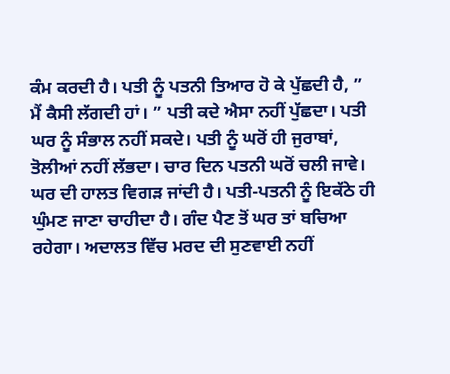ਕੰਮ ਕਰਦੀ ਹੈ। ਪਤੀ ਨੂੰ ਪਤਨੀ ਤਿਆਰ ਹੋ ਕੇ ਪੁੱਛਦੀ ਹੈ, ” ਮੈਂ ਕੈਸੀ ਲੱਗਦੀ ਹਾਂ। ” ਪਤੀ ਕਦੇ ਐਸਾ ਨਹੀਂ ਪੁੱਛਦਾ। ਪਤੀ ਘਰ ਨੂੰ ਸੰਭਾਲ ਨਹੀਂ ਸਕਦੇ। ਪਤੀ ਨੂੰ ਘਰੋਂ ਹੀ ਜੁਰਾਬਾਂ, ਤੋਲੀਆਂ ਨਹੀਂ ਲੱਭਦਾ। ਚਾਰ ਦਿਨ ਪਤਨੀ ਘਰੋਂ ਚਲੀ ਜਾਵੇ। ਘਰ ਦੀ ਹਾਲਤ ਵਿਗੜ ਜਾਂਦੀ ਹੈ। ਪਤੀ-ਪਤਨੀ ਨੂੰ ਇਕੱਠੇ ਹੀ ਘੁੰਮਣ ਜਾਣਾ ਚਾਹੀਦਾ ਹੈ। ਗੰਦ ਪੈਣ ਤੋਂ ਘਰ ਤਾਂ ਬਚਿਆ ਰਹੇਗਾ। ਅਦਾਲਤ ਵਿੱਚ ਮਰਦ ਦੀ ਸੁਣਵਾਈ ਨਹੀਂ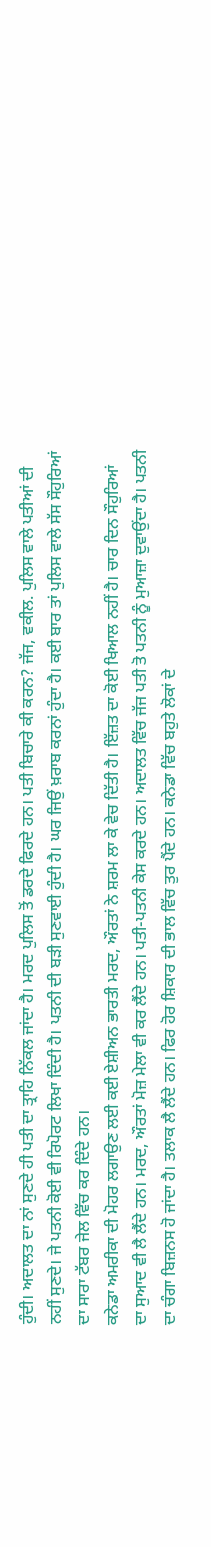ਹੁੰਦੀ। ਅਦਾਲਤ ਦਾ ਨਾਂ ਸੁਣਦੇ ਹੀ ਪਤੀ ਦਾ ਤ੍ਰਾਹਿ ਨਿੱਕਲ ਜਾਂਦਾ ਹੈ। ਮਰਦ ਪੁਲਿਸ ਤੋਂ ਡਰਦੇ ਫਿਰਦੇ ਹਨ। ਪਤੀ ਬਿਚਾਰੇ ਕੀ ਕਰਨ? ਜੱਜ, ਵਕੀਲ. ਪੁਲਿਸ ਵਾਲੇ ਪਤੀਆਂ ਦੀ ਨਹੀਂ ਸੁਣਦੇ। ਜੇ ਪਤਨੀ ਕੋਈ ਵੀ ਰਿਪੋਰਟ ਲਿਖਾ ਦਿੰਦੀ ਹੈ। ਪਤਨੀ ਦੀ ਬੜੀ ਸੁਣਵਾਈ ਹੁੰਦੀ ਹੈ। ਘਰ ਜਿਉਂ ਖ਼ਰਾਬ ਕਰਨਾਂ ਹੁੰਦਾ ਹੈ। ਕਈ ਬਾਰ ਤਾਂ ਪੁਲਿਸ ਵਾਲੇ ਸੱਸ ਸੌਹੁਰਿਆਂ ਦਾ ਸਾਰਾ ਟੱਬਰ ਜੇਲ ਵਿੱਚ ਕਰ ਦਿੰਦੇ ਹਨ।
ਕਨੇਡਾ ਅਮਰੀਕਾ ਦੀ ਮੋਹਰ ਲਗਾਉਣ ਲਈ ਕਈ ਏਸ਼ੀਅਨ ਭਾਰਤੀ ਮਰਦ, ਔਰਤਾਂ ਨੇ ਸ਼ਰਮ ਲਾ ਕੇ ਵੇਚ ਦਿੱਤੀ ਹੈ। ਇੱਜ਼ਤ ਦਾ ਕੋਈ ਖਿਆਲ ਨਹੀਂ ਹੈ। ਚਾਰ ਦਿਨ ਸੌਹੁਰਿਆਂ ਦਾ ਸੁਆਦ ਵੀ ਲੈ ਲੈਂਦੇ ਹਨ। ਮਰਦ, ਔਰਤਾਂ ਮੋਜ਼ ਮੇਲਾ ਵੀ ਕਰ ਲੈਂਦੇ ਹਨ। ਪਤੀ-ਪਤਨੀ ਕੇਸ ਕਰਦੇ ਹਨ। ਅਦਾਲਤ ਵਿੱਚ ਜੱਜ ਪਤੀ ਤੋ ਪਤਨੀ ਨੂੰ ਮੁਆਜ਼ਾ ਦੁਵਾਉਂਦਾ ਹੈ। ਪਤਨੀ ਦਾ ਚੰਗਾ ਬਿਜ਼ਨਸ ਹੋ ਜਾਂਦਾ ਹੈ। ਤਲਾਕ ਲੈ ਲੈਂਦੇ ਹਨ। ਫਿਰ ਹੋਰ ਸ਼ਿਕਾਰ ਦੀ ਭਾਲ ਵਿੱਚ ਤੁਰ ਪੈਂਦੇ ਹਨ। ਕਨੇਡਾ ਵਿੱਚ ਬਹੁਤੇ ਲੋਕਾਂ ਦੇ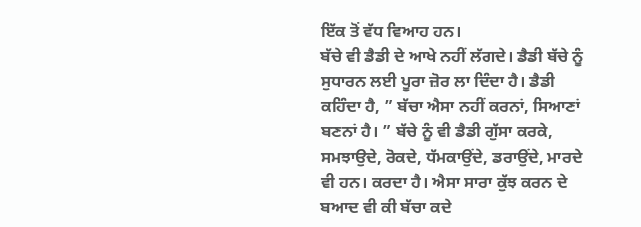ਇੱਕ ਤੋਂ ਵੱਧ ਵਿਆਹ ਹਨ।
ਬੱਚੇ ਵੀ ਡੈਡੀ ਦੇ ਆਖੇ ਨਹੀਂ ਲੱਗਦੇ। ਡੈਡੀ ਬੱਚੇ ਨੂੰ ਸੁਧਾਰਨ ਲਈ ਪੂਰਾ ਜ਼ੋਰ ਲਾ ਦਿੰਦਾ ਹੈ। ਡੈਡੀ ਕਹਿੰਦਾ ਹੈ, ” ਬੱਚਾ ਐਸਾ ਨਹੀਂ ਕਰਨਾਂ, ਸਿਆਣਾਂ ਬਣਨਾਂ ਹੈ। ” ਬੱਚੇ ਨੂੰ ਵੀ ਡੈਡੀ ਗੁੱਸਾ ਕਰਕੇ, ਸਮਝਾਉਦੇ, ਰੋਕਦੇ, ਧੱਮਕਾਉਂਦੇ, ਡਰਾਉਂਦੇ, ਮਾਰਦੇ ਵੀ ਹਨ। ਕਰਦਾ ਹੈ। ਐਸਾ ਸਾਰਾ ਕੁੱਝ ਕਰਨ ਦੇ ਬਆਦ ਵੀ ਕੀ ਬੱਚਾ ਕਦੇ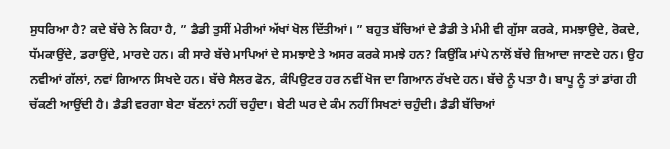ਸੁਧਰਿਆ ਹੈ? ਕਦੇ ਬੱਚੇ ਨੇ ਕਿਹਾ ਹੈ, ” ਡੈਡੀ ਤੁਸੀਂ ਮੇਰੀਆਂ ਅੱਖਾਂ ਖੋਲ ਦਿੱਤੀਆਂ। ” ਬਹੁਤ ਬੱਚਿਆਂ ਦੇ ਡੈਡੀ ਤੇ ਮੰਮੀ ਵੀ ਗੁੱਸਾ ਕਰਕੇ, ਸਮਝਾਉਦੇ, ਰੋਕਦੇ, ਧੱਮਕਾਉਂਦੇ, ਡਰਾਉਂਦੇ, ਮਾਰਦੇ ਹਨ। ਕੀ ਸਾਰੇ ਬੱਚੇ ਮਾਪਿਆਂ ਦੇ ਸਮਝਾਏ ਤੇ ਅਸਰ ਕਰਕੇ ਸਮਝੇ ਹਨ? ਕਿਉਂਕਿ ਮਾਂਪੇ ਨਾਲੋਂ ਬੱਚੇ ਜ਼ਿਆਦਾ ਜਾਣਦੇ ਹਨ। ਉਹ ਨਵੀਆਂ ਗੱਲਾਂ, ਨਵਾਂ ਗਿਆਨ ਸਿਖਦੇ ਹਨ। ਬੱਚੇ ਸੈਲਰ ਫੋਨ, ਕੰਪਿਉਟਰ ਹਰ ਨਵੀਂ ਖੋਜ ਦਾ ਗਿਆਨ ਰੱਖਦੇ ਹਨ। ਬੱਚੇ ਨੂੰ ਪਤਾ ਹੈ। ਬਾਪੂ ਨੂੰ ਤਾਂ ਡਾਂਗ ਹੀ ਚੱਕਣੀ ਆਉਂਦੀ ਹੈ। ਡੈਡੀ ਵਰਗਾ ਬੇਟਾ ਬੱਣਨਾਂ ਨਹੀਂ ਚਹੁੰਦਾ। ਬੇਟੀ ਘਰ ਦੇ ਕੰਮ ਨਹੀਂ ਸਿਖਣਾਂ ਚਹੁੰਦੀ। ਡੈਡੀ ਬੱਚਿਆਂ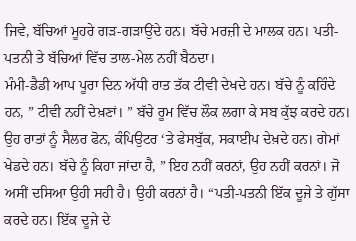ਜਿਵੇ, ਬੱਚਿਆਂ ਮੂਹਰੇ ਗੜ-ਗੜਾਉਂਦੇ ਹਨ। ਬੱਚੇ ਮਰਜ਼ੀ ਦੇ ਮਾਲਕ ਹਨ। ਪਤੀ-ਪਤਨੀ ਤੇ ਬੱਚਿਆਂ ਵਿੱਚ ਤਾਲ-ਮੇਲ ਨਹੀਂ ਬੈਠਦਾ।
ਮੰਮੀ-ਡੈਡੀ ਆਪ ਪੂਰਾ ਦਿਨ ਅੱਧੀ ਰਾਤ ਤੱਕ ਟੀਵੀ ਦੇਖਦੇ ਹਨ। ਬੱਚੇ ਨੂੰ ਕਹਿੰਦੇ ਹਨ, ” ਟੀਵੀ ਨਹੀਂ ਦੇਖ਼ਣਾਂ। ” ਬੱਚੇ ਰੂਮ ਵਿੱਚ ਲੌਕ ਲਗਾ ਕੇ ਸਬ ਕੁੱਝ ਕਰਦੇ ਹਨ। ਉਹ ਰਾਤਾਂ ਨੂੰ ਸੈਲਰ ਫੋਨ, ਕੰਪਿਉਟਰ ‘ਤੇ ਫੇਸਬੁੱਕ, ਸਕਾਈਪ ਦੇਖ਼ਦੇ ਹਨ। ਗੇਮਾਂ ਖੇਡਦੇ ਹਨ। ਬੱਚੇ ਨੂੰ ਕਿਹਾ ਜਾਂਦਾ ਹੈ, ” ਇਹ ਨਹੀਂ ਕਰਨਾਂ, ਉਹ ਨਹੀਂ ਕਰਨਾਂ। ਜੋ ਅਸੀਂ ਦਸਿਆ ਉਹੀ ਸਹੀ ਹੈ। ਉਹੀ ਕਰਨਾਂ ਹੈ। “ਪਤੀ-ਪਤਨੀ ਇੱਕ ਦੂਜੇ ਤੇ ਗੁੱਸਾ ਕਰਦੇ ਹਨ। ਇੱਕ ਦੂਜੇ ਦੇ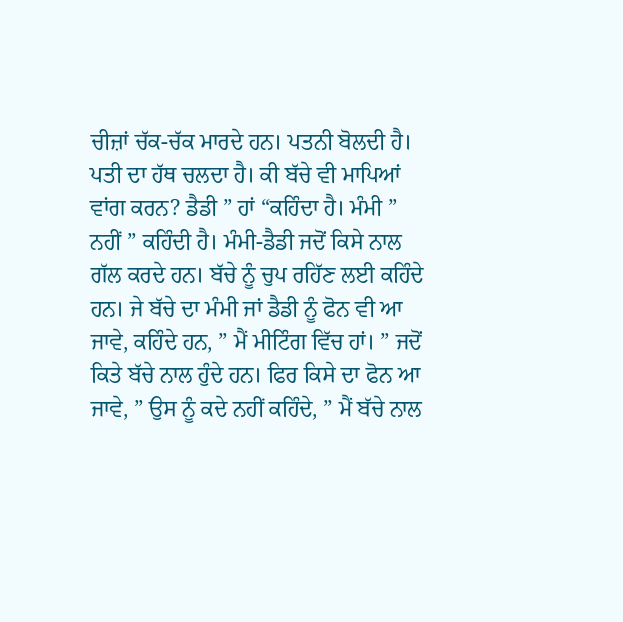ਚੀਜ਼ਾਂ ਚੱਕ-ਚੱਕ ਮਾਰਦੇ ਹਨ। ਪਤਨੀ ਬੋਲਦੀ ਹੈ। ਪਤੀ ਦਾ ਹੱਥ ਚਲਦਾ ਹੈ। ਕੀ ਬੱਚੇ ਵੀ ਮਾਪਿਆਂ ਵਾਂਗ ਕਰਨ? ਡੈਡੀ ” ਹਾਂ “ਕਹਿੰਦਾ ਹੈ। ਮੰਮੀ ” ਨਹੀਂ ” ਕਹਿੰਦੀ ਹੈ। ਮੰਮੀ-ਡੈਡੀ ਜਦੋਂ ਕਿਸੇ ਨਾਲ ਗੱਲ ਕਰਦੇ ਹਨ। ਬੱਚੇ ਨੂੰ ਚੁਪ ਰਹਿੱਣ ਲਈ ਕਹਿੰਦੇ ਹਨ। ਜੇ ਬੱਚੇ ਦਾ ਮੰਮੀ ਜਾਂ ਡੈਡੀ ਨੂੰ ਫੋਨ ਵੀ ਆ ਜਾਵੇ, ਕਹਿੰਦੇ ਹਨ, ” ਮੈਂ ਮੀਟਿੰਗ ਵਿੱਚ ਹਾਂ। ” ਜਦੋਂ ਕਿਤੇ ਬੱਚੇ ਨਾਲ ਹੁੰਦੇ ਹਨ। ਫਿਰ ਕਿਸੇ ਦਾ ਫੋਨ ਆ ਜਾਵੇ, ” ਉਸ ਨੂੰ ਕਦੇ ਨਹੀਂ ਕਹਿੰਦੇ, ” ਮੈਂ ਬੱਚੇ ਨਾਲ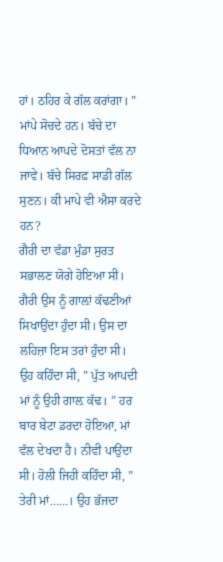ਹਾਂ। ਠਹਿਰ ਕੇ ਗੱਲ ਕਰਾਂਗਾ। ” ਮਾਂਪੇ ਸੋਚਦੇ ਹਨ। ਬੱਚੇ ਦਾ ਧਿਆਨ ਆਪਦੇ ਦੋਸਤਾਂ ਵੱਲ ਨਾ ਜਾਵੇ। ਬੱਚੇ ਸਿਰਫ਼ ਸਾਡੀ ਗੱਲ ਸੁਣਨ। ਕੀ ਮਾਪੇ ਵੀ ਐਸਾ ਕਰਦੇ ਹਨ?
ਗੈਰੀ ਦਾ ਵੱਡਾ ਮੁੰਡਾ ਸੁਰਤ ਸਭਾਲਣ ਯੋਗੇ ਹੋਇਆ ਸੀ। ਗੈਰੀ ਉਸ ਨੂੰ ਗਾਲ਼ਾਂ ਕੱਢਣੀਆਂ ਸਿਖਾਉਂਦਾ ਹੁੰਦਾ ਸੀ। ਉਸ ਦਾ ਲਹਿਜ਼ਾ ਇਸ ਤਰਾਂ ਹੁੰਦਾ ਸੀ। ਉਹ ਕਹਿੰਦਾ ਸੀ, ” ਪੁੱਤ ਆਪਦੀ ਮਾਂ ਨੂੰ ਉਹੀ ਗਾਲ਼ ਕੱਢ। ” ਹਰ ਬਾਰ ਬੇਟਾ ਡਰਦਾ ਹੋਇਆ, ਮਾਂ ਵੱਲ ਦੇਖਦਾ ਹੈ। ਨੀਵੀਂ ਪਾਉਂਦਾ ਸੀ। ਹੋਲੀ ਜਿਹੀ ਕਹਿੰਦਾ ਸੀ, ” ਤੇਰੀ ਮਾਂ……। ਉਹ ਭੱਜਦਾ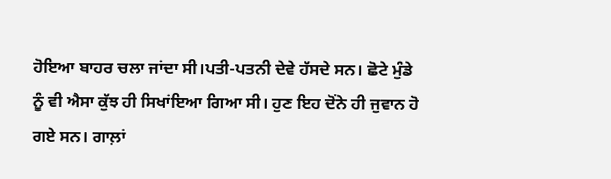ਹੋਇਆ ਬਾਹਰ ਚਲਾ ਜਾਂਦਾ ਸੀ।ਪਤੀ-ਪਤਨੀ ਦੇਵੇ ਹੱਸਦੇ ਸਨ। ਛੋਟੇ ਮੁੰਡੇ ਨੂੰ ਵੀ ਐਸਾ ਕੁੱਝ ਹੀ ਸਿਖਾਂਇਆ ਗਿਆ ਸੀ। ਹੁਣ ਇਹ ਦੋਂਨੇ ਹੀ ਜੁਵਾਨ ਹੋ ਗਏ ਸਨ। ਗਾਲ਼ਾਂ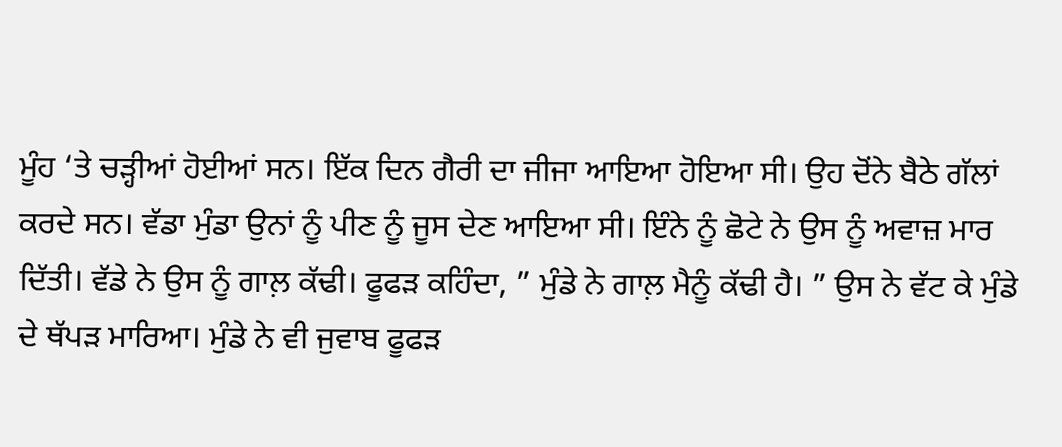ਮੂੰਹ ‘ਤੇ ਚੜ੍ਹੀਆਂ ਹੋਈਆਂ ਸਨ। ਇੱਕ ਦਿਨ ਗੈਰੀ ਦਾ ਜੀਜਾ ਆਇਆ ਹੋਇਆ ਸੀ। ਉਹ ਦੋਂਨੇ ਬੈਠੇ ਗੱਲਾਂ ਕਰਦੇ ਸਨ। ਵੱਡਾ ਮੁੰਡਾ ਉਨਾਂ ਨੂੰ ਪੀਣ ਨੂੰ ਜੂਸ ਦੇਣ ਆਇਆ ਸੀ। ਇੰਨੇ ਨੂੰ ਛੋਟੇ ਨੇ ਉਸ ਨੂੰ ਅਵਾਜ਼ ਮਾਰ ਦਿੱਤੀ। ਵੱਡੇ ਨੇ ਉਸ ਨੂੰ ਗਾਲ਼ ਕੱਢੀ। ਫੂਫੜ ਕਹਿੰਦਾ, ” ਮੁੰਡੇ ਨੇ ਗਾਲ਼ ਮੈਨੂੰ ਕੱਢੀ ਹੈ। ” ਉਸ ਨੇ ਵੱਟ ਕੇ ਮੁੰਡੇ ਦੇ ਥੱਪੜ ਮਾਰਿਆ। ਮੁੰਡੇ ਨੇ ਵੀ ਜੁਵਾਬ ਫੂਫੜ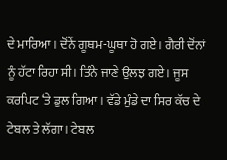ਦੇ ਮਾਰਿਆ। ਦੋਂਨੇਂ ਗੂਥਮ-ਘੂਥਾ ਹੋ ਗਏ। ਗੈਰੀ ਦੋਂਨਾਂ ਨੂੰ ਹੱਟਾ ਰਿਹਾ ਸੀ। ਤਿੰਨੇ ਜਾਣੇ ਉਲਝ ਗਏ। ਜੂਸ ਕਰਪਿਟ ‘ਤੇ ਡੁਲ ਗਿਆ। ਵੱਡੇ ਮੁੰਡੇ ਦਾ ਸਿਰ ਕੱਚ ਦੇ ਟੇਬਲ ਤੇ ਲੱਗਾ। ਟੇਬਲ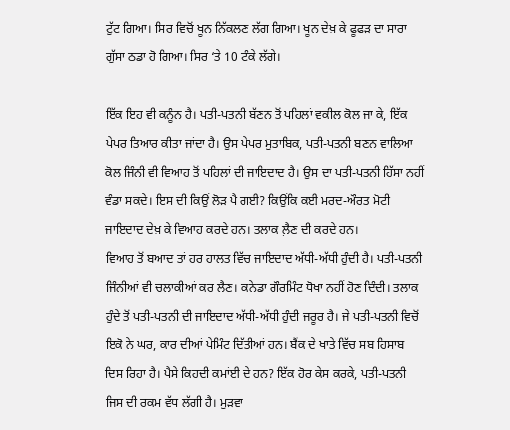ਟੁੱਟ ਗਿਆ। ਸਿਰ ਵਿਚੋਂ ਖੂਨ ਨਿੱਕਲਣ ਲੱਗ ਗਿਆ। ਖੂਨ ਦੇਖ਼ ਕੇ ਫੂਫੜ ਦਾ ਸਾਰਾ ਗੁੱਸਾ ਠਡਾ ਹੋ ਗਿਆ। ਸਿਰ ‘ਤੇ 10 ਟੰਕੇ ਲੱਗੇ।

ਇੱਕ ਇਹ ਵੀ ਕਨੂੰਨ ਹੈ। ਪਤੀ-ਪਤਨੀ ਬੱਣਨ ਤੋਂ ਪਹਿਲਾਂ ਵਕੀਲ ਕੋਲ ਜਾ ਕੇ, ਇੱਕ ਪੇਪਰ ਤਿਆਰ ਕੀਤਾ ਜਾਂਦਾ ਹੈ। ਉਸ ਪੇਪਰ ਮੁਤਾਬਿਕ, ਪਤੀ-ਪਤਨੀ ਬਣਨ ਵਾਲਿਆ ਕੋਲ ਜਿੰਨੀ ਵੀ ਵਿਆਹ ਤੋਂ ਪਹਿਲਾਂ ਦੀ ਜਾਇਦਾਦ ਹੈ। ਉਸ ਦਾ ਪਤੀ-ਪਤਨੀ ਹਿੱਸਾ ਨਹੀਂ ਵੰਡਾ ਸਕਦੇ। ਇਸ ਦੀ ਕਿਉਂ ਲੋੜ ਪੈ ਗਈ? ਕਿਉਂਕਿ ਕਈ ਮਰਦ-ਔਰਤ ਮੋਟੀ ਜਾਇਦਾਦ ਦੇਖ਼ ਕੇ ਵਿਆਹ ਕਰਦੇ ਹਨ। ਤਲਾਕ ਲ਼ੈਣ ਦੀ ਕਰਦੇ ਹਨ।
ਵਿਆਹ ਤੋਂ ਬਆਦ ਤਾਂ ਹਰ ਹਾਲਤ ਵਿੱਚ ਜਾਇਦਾਦ ਅੱਧੀ-ਅੱਧੀ ਹੁੰਦੀ ਹੈ। ਪਤੀ-ਪਤਨੀ ਜਿੰਨੀਆਂ ਵੀ ਚਲਾਕੀਆਂ ਕਰ ਲੈਣ। ਕਨੇਡਾ ਗੌਰਮਿੰਟ ਧੋਖਾ ਨਹੀਂ ਹੋਣ ਦਿੰਦੀ। ਤਲਾਕ ਹੁੰਦੇ ਤੋਂ ਪਤੀ-ਪਤਨੀ ਦੀ ਜਾਇਦਾਦ ਅੱਧੀ-ਅੱਧੀ ਹੁੰਦੀ ਜਰੂਰ ਹੈ। ਜੇ ਪਤੀ-ਪਤਨੀ ਵਿਚੋਂ ਇਕੋ ਨੇ ਘਰ, ਕਾਰ ਦੀਆਂ ਪੇਮਿੰਟ ਦਿੱਤੀਆਂ ਹਨ। ਬੈਂਕ ਦੇ ਖਾਤੇ ਵਿੱਚ ਸਬ ਹਿਸਾਬ ਦਿਸ ਰਿਹਾ ਹੈ। ਪੈਸੇ ਕਿਹਦੀ ਕਮਾਂਈ ਦੇ ਹਨ? ਇੱਕ ਹੋਰ ਕੇਸ ਕਰਕੇ, ਪਤੀ-ਪਤਨੀ ਜਿਸ ਦੀ ਰਕਮ ਵੱਧ ਲੱਗੀ ਹੈ। ਮੁੜਵਾ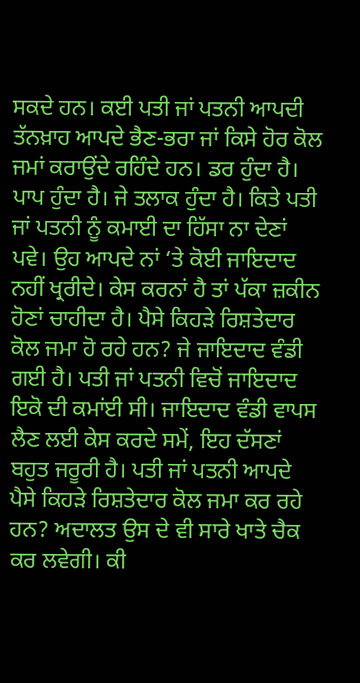ਸਕਦੇ ਹਨ। ਕਈ ਪਤੀ ਜਾਂ ਪਤਨੀ ਆਪਦੀ ਤੱਨਖ਼ਾਹ ਆਪਦੇ ਭੈਣ-ਭਰਾ ਜਾਂ ਕਿਸੇ ਹੋਰ ਕੋਲ ਜਮਾਂ ਕਰਾਉਂਦੇ ਰਹਿੰਦੇ ਹਨ। ਡਰ ਹੁੰਦਾ ਹੈ। ਪਾਪ ਹੁੰਦਾ ਹੈ। ਜੇ ਤਲਾਕ ਹੁੰਦਾ ਹੈ। ਕਿਤੇ ਪਤੀ ਜਾਂ ਪਤਨੀ ਨੂੰ ਕਮਾਈ ਦਾ ਹਿੱਸਾ ਨਾ ਦੇਣਾਂ ਪਵੇ। ਉਹ ਆਪਦੇ ਨਾਂ ‘ਤੇ ਕੋਈ ਜਾਇਦਾਦ ਨਹੀਂ ਖ੍ਰਰੀਦੇ। ਕੇਸ ਕਰਨਾਂ ਹੈ ਤਾਂ ਪੱਕਾ ਜ਼ਕੀਨ ਹੋਣਾਂ ਚਾਹੀਦਾ ਹੈ। ਪੈਸੇ ਕਿਹੜੇ ਰਿਸ਼ਤੇਦਾਰ ਕੋਲ ਜਮਾ ਹੋ ਰਹੇ ਹਨ? ਜੇ ਜਾਇਦਾਦ ਵੰਡੀ ਗਈ ਹੈ। ਪਤੀ ਜਾਂ ਪਤਨੀ ਵਿਚੋਂ ਜਾਇਦਾਦ ਇਕੋ ਦੀ ਕਮਾਂਈ ਸੀ। ਜਾਇਦਾਦ ਵੰਡੀ ਵਾਪਸ ਲੈਣ ਲਈ ਕੇਸ ਕਰਦੇ ਸਮੇਂ, ਇਹ ਦੱਸਣਾਂ ਬਹੁਤ ਜਰੂਰੀ ਹੈ। ਪਤੀ ਜਾਂ ਪਤਨੀ ਆਪਦੇ ਪੈਸੇ ਕਿਹੜੇ ਰਿਸ਼ਤੇਦਾਰ ਕੋਲ ਜਮਾ ਕਰ ਰਹੇ ਹਨ? ਅਦਾਲਤ ਉਸ ਦੇ ਵੀ ਸਾਰੇ ਖਾਤੇ ਚੈਕ ਕਰ ਲਵੇਗੀ। ਕੀ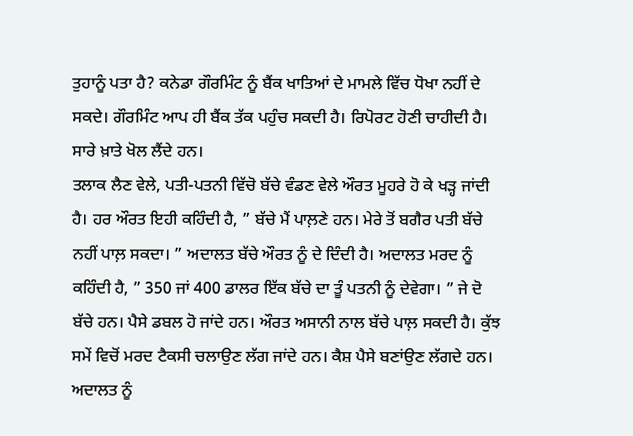ਤੁਹਾਨੂੰ ਪਤਾ ਹੈ? ਕਨੇਡਾ ਗੌਰਮਿੰਟ ਨੂੰ ਬੈਂਕ ਖਾਤਿਆਂ ਦੇ ਮਾਮਲੇ ਵਿੱਚ ਧੋਖਾ ਨਹੀਂ ਦੇ ਸਕਦੇ। ਗੌਰਮਿੰਟ ਆਪ ਹੀ ਬੈਂਕ ਤੱਕ ਪਹੁੰਚ ਸਕਦੀ ਹੈ। ਰਿਪੋਰਟ ਹੋਣੀ ਚਾਹੀਦੀ ਹੈ। ਸਾਰੇ ਖ਼ਾਤੇ ਖੋਲ ਲੈਂਦੇ ਹਨ।
ਤਲਾਕ ਲੈਣ ਵੇਲੇ, ਪਤੀ-ਪਤਨੀ ਵਿੱਚੋ ਬੱਚੇ ਵੰਡਣ ਵੇਲੇ ਔਰਤ ਮੂਹਰੇ ਹੋ ਕੇ ਖੜ੍ਹ ਜਾਂਦੀ ਹੈ। ਹਰ ਔਰਤ ਇਹੀ ਕਹਿੰਦੀ ਹੈ, ” ਬੱਚੇ ਮੈਂ ਪਾਲ਼ਣੇ ਹਨ। ਮੇਰੇ ਤੋਂ ਬਗੈਰ ਪਤੀ ਬੱਚੇ ਨਹੀਂ ਪਾਲ਼ ਸਕਦਾ। ” ਅਦਾਲਤ ਬੱਚੇ ਔਰਤ ਨੂੰ ਦੇ ਦਿੰਦੀ ਹੈ। ਅਦਾਲਤ ਮਰਦ ਨੂੰ ਕਹਿੰਦੀ ਹੈ, ” 350 ਜਾਂ 400 ਡਾਲਰ ਇੱਕ ਬੱਚੇ ਦਾ ਤੂੰ ਪਤਨੀ ਨੂੰ ਦੇਵੇਗਾ। ” ਜੇ ਦੋ ਬੱਚੇ ਹਨ। ਪੈਸੇ ਡਬਲ ਹੋ ਜਾਂਦੇ ਹਨ। ਔਰਤ ਅਸਾਨੀ ਨਾਲ ਬੱਚੇ ਪਾਲ਼ ਸਕਦੀ ਹੈ। ਕੁੱਝ ਸਮੇਂ ਵਿਚੋਂ ਮਰਦ ਟੈਕਸੀ ਚਲਾਉਣ ਲੱਗ ਜਾਂਦੇ ਹਨ। ਕੈਸ਼ ਪੈਸੇ ਬਣਾਂਉਣ ਲੱਗਦੇ ਹਨ। ਅਦਾਲਤ ਨੂੰ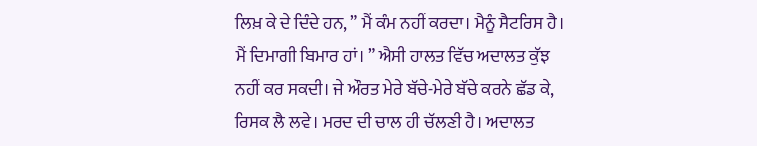ਲਿਖ਼ ਕੇ ਦੇ ਦਿੰਦੇ ਹਨ, ” ਮੈਂ ਕੰਮ ਨਹੀਂ ਕਰਦਾ। ਮੈਨੂੰ ਸੈਟਰਿਸ ਹੈ। ਮੈਂ ਦਿਮਾਗੀ ਬਿਮਾਰ ਹਾਂ। ” ਐਸੀ ਹਾਲਤ ਵਿੱਚ ਅਦਾਲਤ ਕੁੱਝ ਨਹੀਂ ਕਰ ਸਕਦੀ। ਜੇ ਔਰਤ ਮੇਰੇ ਬੱਚੇ-ਮੇਰੇ ਬੱਚੇ ਕਰਨੇ ਛੱਡ ਕੇ, ਰਿਸਕ ਲੈ ਲਵੇ। ਮਰਦ ਦੀ ਚਾਲ ਹੀ ਚੱਲਣੀ ਹੈ। ਅਦਾਲਤ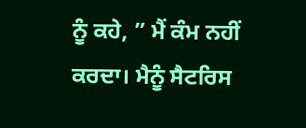ਨੂੰ ਕਹੇ, ” ਮੈਂ ਕੰਮ ਨਹੀਂ ਕਰਦਾ। ਮੈਨੂੰ ਸੈਟਰਿਸ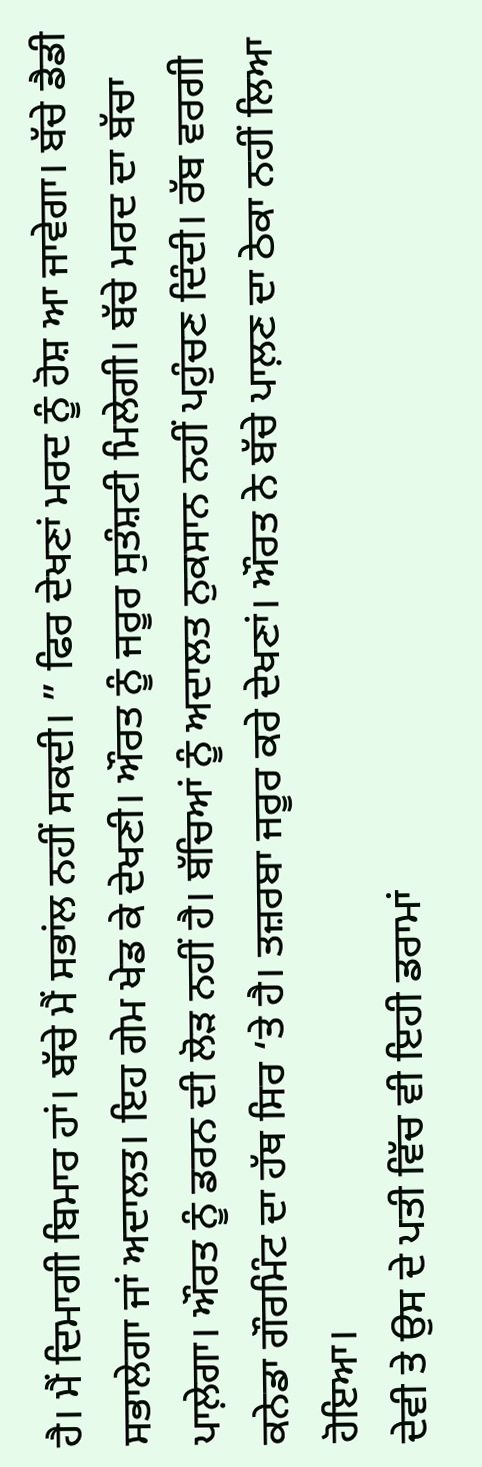ਹੈ। ਮੈਂ ਦਿਮਾਗੀ ਬਿਮਾਰ ਹਾਂ। ਬੱਚੇ ਮੈਂ ਸਭਾਂਲ ਨਹੀਂ ਸਕਦੀ। ” ਫਿਰ ਦੇਖਣਾਂ ਮਰਦ ਨੂੰ ਹੋਸ਼ ਆ ਜਾਵੇਗਾ। ਬੱਚੇ ਡੈਡੀ ਸਭਾਲੇਗਾ ਜਾਂ ਅਦਾਲਤ। ਇਹ ਗੇਮ ਖੇਡ ਕੇ ਦੇਖਣੀ। ਔਰਤ ਨੂੰ ਜਰੂਰ ਸੁਤੰਸ਼ਟੀ ਮਿਲੇਗੀ। ਬੱਚੇ ਮਰਦ ਦਾ ਬੱਚਾ ਪਾਲ਼ੇਗਾ। ਔਰਤ ਨੂੰ ਡਰਨ ਦੀ ਲੋੜ ਨਹੀਂ ਹੈ। ਬੱਚਿਆਂ ਨੂੰ ਅਦਾਲਤ ਨੁਕਸਾਨ ਨਹੀਂ ਪਹੁੰਚਣ ਦਿੰਦੀ। ਰੱਬ ਵਰਗੀ ਕਨੇਡਾ ਗੌਰਮਿੰਟ ਦਾ ਹੱਥ ਸਿਰ ‘ਤੇ ਹੈ। ਤਜ਼ਰਬਾ ਜਰੂਰ ਕਰੇ ਦੇਖਣਾਂ। ਔਰਤ ਨੇ ਬੱਚੇ ਪਾਲ਼ਣ ਦਾ ਠੇਕਾ ਨਹੀਂ ਲਿਆ ਹੋਇਆ।
ਦੇਵੀ ਤੇ ਉਸ ਦੇ ਪਤੀ ਵਿੱਚ ਵੀ ਇਹੀ ਡਰਾਮਾਂ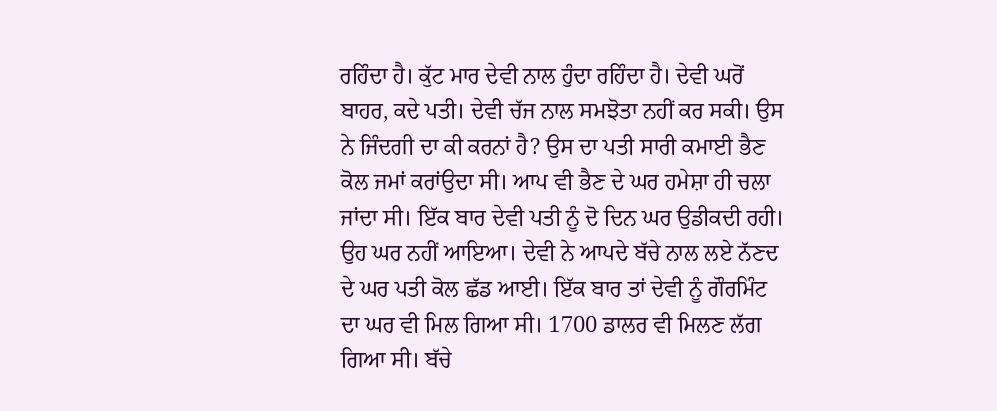ਰਹਿੰਦਾ ਹੈ। ਕੁੱਟ ਮਾਰ ਦੇਵੀ ਨਾਲ ਹੁੰਦਾ ਰਹਿੰਦਾ ਹੈ। ਦੇਵੀ ਘਰੋਂ ਬਾਹਰ, ਕਦੇ ਪਤੀ। ਦੇਵੀ ਚੱਜ ਨਾਲ ਸਮਝੋਤਾ ਨਹੀਂ ਕਰ ਸਕੀ। ਉਸ ਨੇ ਜਿੰਦਗੀ ਦਾ ਕੀ ਕਰਨਾਂ ਹੈ? ਉਸ ਦਾ ਪਤੀ ਸਾਰੀ ਕਮਾਈ ਭੈਣ ਕੋਲ ਜਮਾਂ ਕਰਾਂਉਦਾ ਸੀ। ਆਪ ਵੀ ਭੈਣ ਦੇ ਘਰ ਹਮੇਸ਼ਾ ਹੀ ਚਲਾ ਜਾਂਦਾ ਸੀ। ਇੱਕ ਬਾਰ ਦੇਵੀ ਪਤੀ ਨੂੰ ਦੋ ਦਿਨ ਘਰ ਉਡੀਕਦੀ ਰਹੀ। ਉਹ ਘਰ ਨਹੀਂ ਆਇਆ। ਦੇਵੀ ਨੇ ਆਪਦੇ ਬੱਚੇ ਨਾਲ ਲਏ ਨੱਣਦ ਦੇ ਘਰ ਪਤੀ ਕੋਲ ਛੱਡ ਆਈ। ਇੱਕ ਬਾਰ ਤਾਂ ਦੇਵੀ ਨੂੰ ਗੌਰਮਿੰਟ ਦਾ ਘਰ ਵੀ ਮਿਲ ਗਿਆ ਸੀ। 1700 ਡਾਲਰ ਵੀ ਮਿਲਣ ਲੱਗ ਗਿਆ ਸੀ। ਬੱਚੇ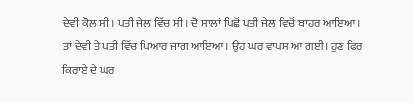ਦੇਵੀ ਕੋਲ ਸੀ। ਪਤੀ ਜੇਲ ਵਿੱਚ ਸੀ। ਦੋ ਸਾਲਾਂ ਪਿਛੋਂ ਪਤੀ ਜੇਲ ਵਿਚੋਂ ਬਾਹਰ ਆਇਆ। ਤਾਂ ਦੇਵੀ ਤੇ ਪਤੀ ਵਿੱਚ ਪਿਆਰ ਜਾਗ ਆਇਆ। ਉਹ ਘਰ ਵਾਪਸ ਆ ਗਈ। ਹੁਣ ਫਿਰ ਕਿਰਾਏ ਦੇ ਘਰ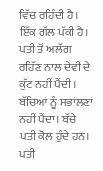ਵਿੱਚ ਰਹਿੰਦੀ ਹੈ। ਇੱਕ ਗੱਲ ਪੱਕੀ ਹੈ। ਪਤੀ ਤੋਂ ਅਲੱਗ ਰਹਿੱਣ ਨਾਲ ਦੇਵੀ ਦੇ ਕੁੱਟ ਨਹੀਂ ਪੈਂਦੀ। ਬੱਚਿਆਂ ਨੂੰ ਸਭਾਂਲਣਾਂ ਨਹੀਂ ਪੈਂਦਾ। ਬੱਚੇ ਪਤੀ ਕੋਲ ਹੁੰਦੇ ਹਨ। ਪਤੀ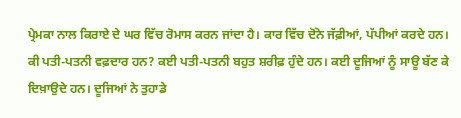ਪ੍ਰੇਮਕਾ ਨਾਲ ਕਿਰਾਏ ਦੇ ਘਰ ਵਿੱਚ ਰੋਮਾਸ ਕਰਨ ਜਾਂਦਾ ਹੈ। ਕਾਰ ਵਿੱਚ ਦੋਂਨੇ ਜੱਫ਼ੀਆਂ, ਪੱਪੀਆਂ ਕਰਦੇ ਹਨ।
ਕੀ ਪਤੀ-ਪਤਨੀ ਵਫ਼ਦਾਰ ਹਨ? ਕਈ ਪਤੀ-ਪਤਨੀ ਬਹੁਤ ਸ਼ਰੀਫ਼ ਹੁੰਦੇ ਹਨ। ਕਈ ਦੂਜਿਆਂ ਨੂੰ ਸਾਊ ਬੱਣ ਕੇ ਦਿਖ਼ਾਉਦੇ ਹਨ। ਦੂਜਿਆਂ ਨੇ ਤੁਹਾਡੇ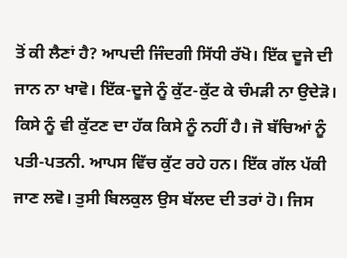ਤੋਂ ਕੀ ਲੈਣਾਂ ਹੈ? ਆਪਦੀ ਜਿੰਦਗੀ ਸਿੱਧੀ ਰੱਖੋ। ਇੱਕ ਦੂਜੇ ਦੀ ਜਾਨ ਨਾ ਖਾਵੋ। ਇੱਕ-ਦੂਜੇ ਨੂੰ ਕੁੱਟ-ਕੁੱਟ ਕੇ ਚੰਮੜੀ ਨਾ ਉਦੇੜੋ। ਕਿਸੇ ਨੂੰ ਵੀ ਕੁੱਟਣ ਦਾ ਹੱਕ ਕਿਸੇ ਨੂੰ ਨਹੀਂ ਹੈ। ਜੋ ਬੱਚਿਆਂ ਨੂੰ ਪਤੀ-ਪਤਨੀ. ਆਪਸ ਵਿੱਚ ਕੁੱਟ ਰਹੇ ਹਨ। ਇੱਕ ਗੱਲ ਪੱਕੀ ਜਾਣ ਲਵੋ। ਤੁਸੀ ਬਿਲਕੁਲ ਉਸ ਬੱਲਦ ਦੀ ਤਰਾਂ ਹੋ। ਜਿਸ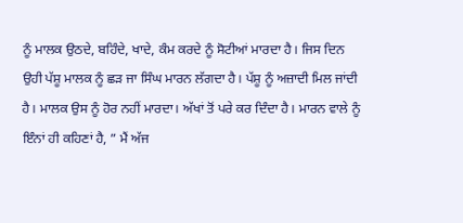ਨੂੰ ਮਾਲਕ ਉਠਦੇ, ਬਹਿੰਦੇ, ਖਾਦੇ, ਕੰਮ ਕਰਦੇ ਨੂੰ ਸੋਟੀਆਂ ਮਾਰਦਾ ਹੈ। ਜਿਸ ਦਿਨ ਉਹੀ ਪੱਸ਼ੂ ਮਾਲਕ ਨੂੰ ਛੜ ਜਾ ਸਿੰਘ ਮਾਰਨ ਲੱਗਦਾ ਹੈ। ਪੱਸ਼ੂ ਨੂੰ ਅਜ਼ਾਦੀ ਮਿਲ ਜਾਂਦੀ ਹੈ। ਮਾਲਕ ਉਸ ਨੂੰ ਹੋਰ ਨਹੀਂ ਮਾਰਦਾ। ਅੱਖਾਂ ਤੋਂ ਪਰੇ ਕਰ ਦਿੰਦਾ ਹੈ। ਮਾਰਨ ਵਾਲੇ ਨੂੰ ਇੰਨਾਂ ਹੀ ਕਹਿਣਾਂ ਹੈ, ” ਮੈਂ ਅੱਜ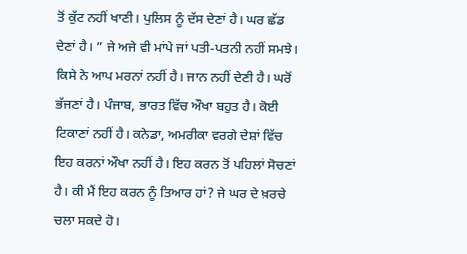ਤੋਂ ਕੁੱਟ ਨਹੀਂ ਖਾਣੀ। ਪੁਲਿਸ ਨੂੰ ਦੱਸ ਦੇਣਾਂ ਹੈ। ਘਰ ਛੱਡ ਦੇਣਾਂ ਹੈ। ” ਜੇ ਅਜੇ ਵੀ ਮਾਂਪੇ ਜਾਂ ਪਤੀ-ਪਤਨੀ ਨਹੀਂ ਸਮਝੇ। ਕਿਸੇ ਨੇ ਆਪ ਮਰਨਾਂ ਨਹੀਂ ਹੈ। ਜਾਨ ਨਹੀਂ ਦੇਣੀ ਹੈ। ਘਰੋਂ ਭੱਜਣਾਂ ਹੈ। ਪੰਜਾਬ, ਭਾਰਤ ਵਿੱਚ ਔਖਾ ਬਹੁਤ ਹੈ। ਕੋਈ ਟਿਕਾਣਾਂ ਨਹੀਂ ਹੈ। ਕਨੇਡਾ, ਅਮਰੀਕਾ ਵਰਗੇ ਦੇਸ਼ਾਂ ਵਿੱਚ ਇਹ ਕਰਨਾਂ ਔਖਾ ਨਹੀਂ ਹੈ। ਇਹ ਕਰਨ ਤੋਂ ਪਹਿਲਾਂ ਸੋਚਣਾਂ ਹੈ। ਕੀ ਮੈਂ ਇਹ ਕਰਨ ਨੂੰ ਤਿਆਰ ਹਾਂ? ਜੇ ਘਰ ਦੇ ਖ਼ਰਚੇ ਚਲਾ ਸਕਦੇ ਹੋ।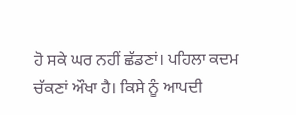ਹੋ ਸਕੇ ਘਰ ਨਹੀਂ ਛੱਡਣਾਂ। ਪਹਿਲਾ ਕਦਮ ਚੱਕਣਾਂ ਔਖਾ ਹੈ। ਕਿਸੇ ਨੂੰ ਆਪਦੀ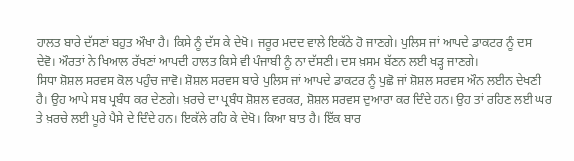ਹਾਲਤ ਬਾਰੇ ਦੱਸਣਾਂ ਬਹੁਤ ਔਖਾ ਹੈ। ਕਿਸੇ ਨੂੰ ਦੱਸ ਕੇ ਦੇਖੋ। ਜਰੂਰ ਮਦਦ ਵਾਲੇ ਇਕੱਠੇ ਹੋ ਜਾਣਗੇ। ਪੁਲਿਸ ਜਾਂ ਆਪਦੇ ਡਾਕਟਰ ਨੂੰ ਦਸ ਦੇਵੋ। ਔਰਤਾਂ ਨੇ ਖਿਆਲ ਰੱਖਣਾਂ ਆਪਦੀ ਹਾਲਤ ਕਿਸੇ ਵੀ ਪੰਜਾਬੀ ਨੂੰ ਨਾ ਦੱਸਣੀ। ਦਸ ਖ਼ਸਮ ਬੱਣਨ ਲਈ ਖੜ੍ਹ ਜਾਣਗੇ।
ਸਿਧਾ ਸ਼ੋਸ਼ਲ ਸਰਵਸ ਕੋਲ ਪਹੁੰਚ ਜਾਵੋ। ਸ਼ੋਸ਼ਲ ਸਰਵਸ ਬਾਰੇ ਪੁਲਿਸ ਜਾਂ ਆਪਦੇ ਡਾਕਟਰ ਨੂੰ ਪੁਛੋ ਜਾਂ ਸ਼ੋਸ਼ਲ ਸਰਵਸ ਔਨ ਲਈਨ ਦੇਖਣੀ ਹੈ। ਉਹ ਆਪੇ ਸਬ ਪ੍ਰਬੰਧ ਕਰ ਦੇਣਗੇ। ਖ਼ਰਚੇ ਦਾ ਪ੍ਰਬੰਧ ਸ਼ੋਸ਼ਲ ਵਰਕਰ, ਸ਼ੋਸ਼ਲ ਸਰਵਸ ਦੁਆਰਾ ਕਰ ਦਿੰਦੇ ਹਨ। ਉਹ ਤਾਂ ਰਹਿਣ ਲਈ ਘਰ ਤੇ ਖ਼ਰਚੇ ਲਈ ਪੂਰੇ ਪੈਸੇ ਦੇ ਦਿੰਦੇ ਹਨ। ਇਕੱਲੇ ਰਹਿ ਕੇ ਦੇਖੋ। ਕਿਆ ਬਾਤ ਹੈ। ਇੱਕ ਬਾਰ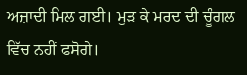ਅਜ਼ਾਦੀ ਮਿਲ ਗਈ। ਮੁੜ ਕੇ ਮਰਦ ਦੀ ਚੂੰਗਲ ਵਿੱਚ ਨਹੀਂ ਫਸੋਗੇ।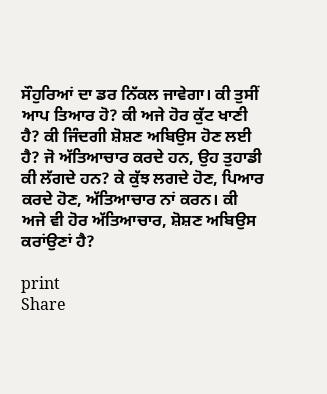ਸੌਹੁਰਿਆਂ ਦਾ ਡਰ ਨਿੱਕਲ ਜਾਵੇਗਾ। ਕੀ ਤੁਸੀਂ ਆਪ ਤਿਆਰ ਹੋ? ਕੀ ਅਜੇ ਹੋਰ ਕੁੱਟ ਖਾਣੀ ਹੈ? ਕੀ ਜਿੰਦਗੀ ਸ਼ੋਸ਼ਣ ਅਬਿਉਸ ਹੋਣ ਲਈ ਹੈ? ਜੋ ਅੱਤਿਆਚਾਰ ਕਰਦੇ ਹਨ, ਉਹ ਤੁਹਾਡੀ ਕੀ ਲੱਗਦੇ ਹਨ? ਕੇ ਕੁੱਝ ਲਗਦੇ ਹੋਣ, ਪਿਆਰ ਕਰਦੇ ਹੋਣ, ਅੱਤਿਆਚਾਰ ਨਾਂ ਕਰਨ। ਕੀ ਅਜੇ ਵੀ ਹੋਰ ਅੱਤਿਆਚਾਰ, ਸ਼ੋਸ਼ਣ ਅਬਿਉਸ ਕਰਾਂਉਣਾਂ ਹੈ?

print
Share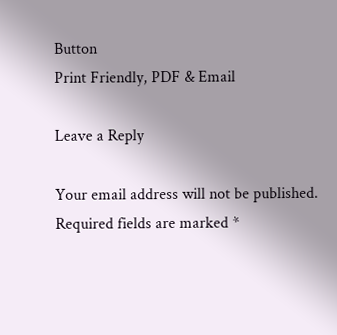Button
Print Friendly, PDF & Email

Leave a Reply

Your email address will not be published. Required fields are marked *